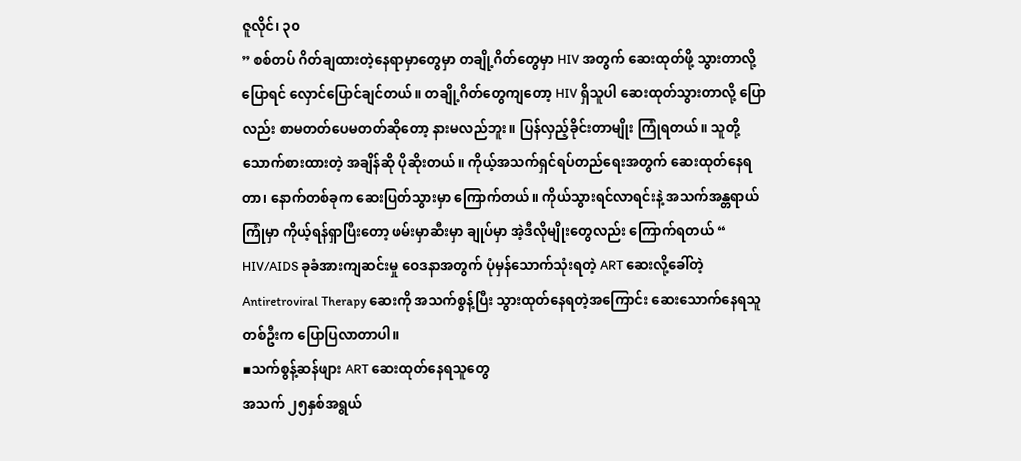ဇူလိုင်၊ ၃၀
” စစ်တပ် ဂိတ်ချထားတဲ့နေရာမှာတွေမှာ တချို့ဂိတ်တွေမှာ HIV အတွက် ဆေးထုတ်ဖို့ သွားတာလို့ ပြောရင် လှောင်ပြောင်ချင်တယ်။ တချို့ဂိတ်တွေကျတော့ HIV ရှိသူပါ ဆေးထုတ်သွားတာလို့ ပြောလည်း စာမတတ်ပေမတတ်ဆိုတော့ နားမလည်ဘူး။ ပြန်လှည့်ခိုင်းတာမျိုး ကြုံရတယ်။ သူတို့ သောက်စားထားတဲ့ အချိန်ဆို ပိုဆိုးတယ်။ ကိုယ့်အသက်ရှင်ရပ်တည်ရေးအတွက် ဆေးထုတ်နေရတာ၊ နောက်တစ်ခုက ဆေးပြတ်သွားမှာ ကြောက်တယ်။ ကိုယ်သွားရင်လာရင်းနဲ့ အသက်အန္တရာယ်ကြုံမှာ ကိုယ့်ရန်ရှာပြီးတော့ ဖမ်းမှာဆီးမှာ ချုပ်မှာ အဲ့ဒီလိုမျိုးတွေလည်း ကြောက်ရတယ် “
HIV/AIDS ခုခံအားကျဆင်းမှု ဝေဒနာအတွက် ပုံမှန်သောက်သုံးရတဲ့ ART ဆေးလို့ခေါ်တဲ့ Antiretroviral Therapy ဆေးကို အသက်စွန့်ပြီး သွားထုတ်နေရတဲ့အကြောင်း ဆေးသောက်နေရသူတစ်ဦးက ပြောပြလာတာပါ။
▪သက်စွန့်ဆန်ဖျား ART ဆေးထုတ်နေရသူတွေ
အသက် ၂၅နှစ်အရွယ်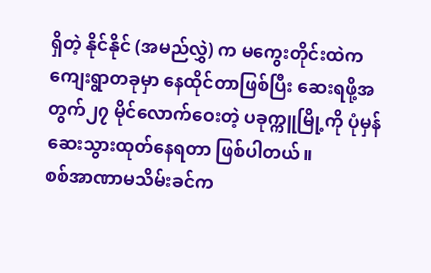ရှိတဲ့ နိုင်နိုင် (အမည်လွှဲ) က မကွေးတိုင်းထဲက ကျေးရွာတခုမှာ နေထိုင်တာဖြစ်ပြီး ဆေးရဖို့အတွက်၂၇ မိုင်လောက်ဝေးတဲ့ ပခုက္ကူမြို့ကို ပုံမှန်ဆေးသွားထုတ်နေရတာ ဖြစ်ပါတယ်။
စစ်အာဏာမသိမ်းခင်က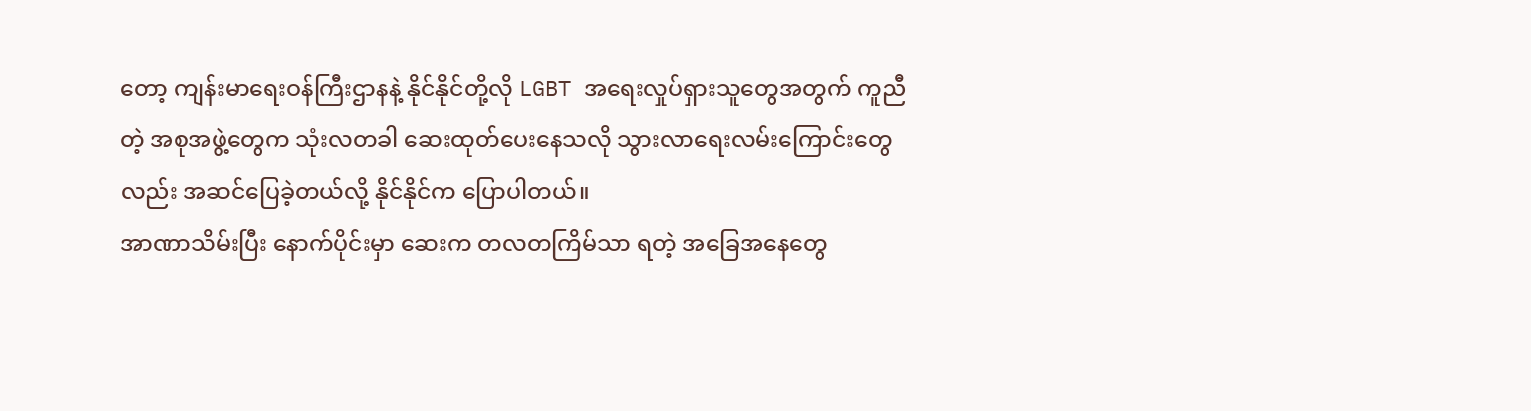တော့ ကျန်းမာရေးဝန်ကြီးဌာနနဲ့ နိုင်နိုင်တို့လို LGBT အရေးလှုပ်ရှားသူတွေအတွက် ကူညီတဲ့ အစုအဖွဲ့တွေက သုံးလတခါ ဆေးထုတ်ပေးနေသလို သွားလာရေးလမ်းကြောင်းတွေလည်း အဆင်ပြေခဲ့တယ်လို့ နိုင်နိုင်က ပြောပါတယ်။
အာဏာသိမ်းပြီး နောက်ပိုင်းမှာ ဆေးက တလတကြိမ်သာ ရတဲ့ အခြေအနေတွေ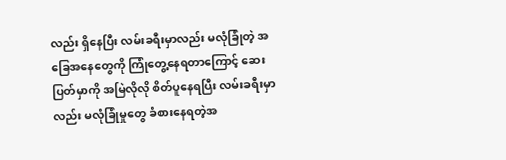လည်း ရှိနေပြီး လမ်းခရီးမှာလည်း မလုံခြုံတဲ့ အခြေအနေတွေကို ကြုံတွေ့နေရတာကြောင့် ဆေးပြတ်မှာကို အမြဲလိုလို စိတ်ပူနေရပြီး လမ်းခရီးမှာလည်း မလုံခြုံမှုတွေ ခံစားနေရတဲ့အ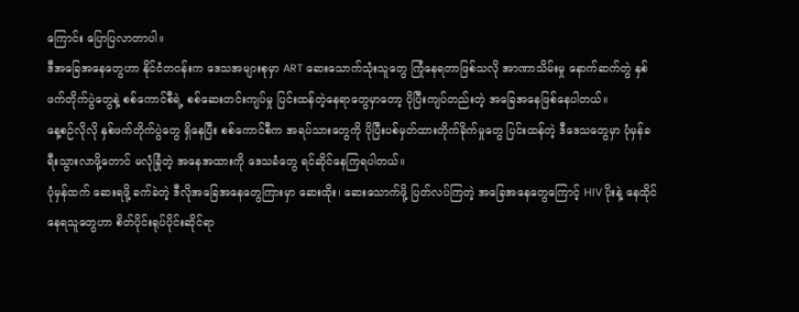ကြောင်း ပြောပြလာတာပါ။
ဒီအခြေအနေတွေဟာ နိုင်ငံတဝန်းက ဒေသအများစုမှာ ART ဆေးသောက်သုံးသူတွေ ကြုံနေရတာဖြစ်သလို အာဏာသိမ်းမှု နောက်ဆက်တွဲ နှစ်ဖက်တိုက်ပွဲတွေနဲ့ စစ်ကောင်စီရဲ့ စစ်ဆေးတင်းကျပ်မှု ပြင်းထန်တဲ့နေရာတွေမှာတော့ ပိုပြီးကျပ်တည်းတဲ့ အခြေအနေဖြစ်နေပါတယ်။
နေ့စဉ်လိုလို နှစ်ဖက်တိုက်ပွဲတွေ ရှိနေပြီး စစ်ကောင်စီက အရပ်သားတွေကို ပိုပြီးပစ်မှတ်ထားတိုက်ခိုက်မှုတွေ ပြင်းထန်တဲ့ ဒီဒေသတွေမှာ ပုံမှန်ခရီးသွားလာဖို့တောင် မလုံခြုံတဲ့ အနေအထားကို ဒေသခံတွေ ရင်ဆိုင်နေကြရပါတယ်။
ပုံမှန်ထက် ဆေးရဖို့ ခက်ခဲတဲ့ ဒီလိုအခြေအနေတွေကြားမှာ ဆေးထိုး၊ ဆေးသောက်ဖို့ ပြတ်လပ်ကြတဲ့ အခြေအနေတွေကြောင့် HIV ပိုးနဲ့ နေထိုင်နေရသူတွေဟာ စိတ်ပိုင်းရုပ်ပိုင်းဆိုင်ရာ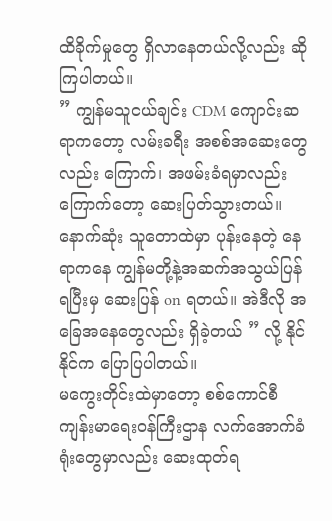ထိခိုက်မှုတွေ ရှိလာနေတယ်လို့လည်း ဆိုကြပါတယ်။
” ကျွန်မသူငယ်ချင်း CDM ကျောင်းဆရာကတော့ လမ်းခရီး အစစ်အဆေးတွေလည်း ကြောက်၊ အဖမ်းခံရမှာလည်း ကြောက်တော့ ဆေးပြတ်သွားတယ်။ နောက်ဆုံး သူတောထဲမှာ ပုန်းနေတဲ့ နေရာကနေ ကျွန်မတို့နဲ့အဆက်အသွယ်ပြန်ရပြီးမှ ဆေးပြန် on ရတယ်။ အဲဒီလို အခြေအနေတွေလည်း ရှိခဲ့တယ် ” လို့ နိုင်နိုင်က ပြောပြပါတယ်။
မကွေးတိုင်းထဲမှာတော့ စစ်ကောင်စီကျန်းမာရေးဝန်ကြီးဌာန လက်အောက်ခံရုံးတွေမှာလည်း ဆေးထုတ်ရ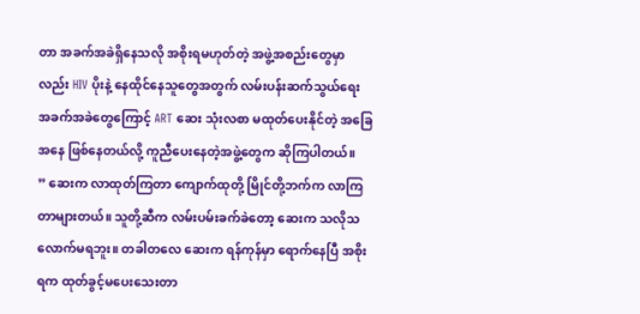တာ အခက်အခဲရှိနေသလို အစိုးရမဟုတ်တဲ့ အဖွဲ့အစည်းတွေမှာလည်း HIV ပိုးနဲ့ နေထိုင်နေသူတွေအတွက် လမ်းပန်းဆက်သွယ်ရေး အခက်အခဲတွေကြောင့် ART ဆေး သုံးလစာ မထုတ်ပေးနိုင်တဲ့ အခြေအနေ ဖြစ်နေတယ်လို့ ကူညီပေးနေတဲ့အဖွဲ့တွေက ဆိုကြပါတယ်။
” ဆေးက လာထုတ်ကြတာ ကျောက်ထုတို့ မြိုင်တို့ဘက်က လာကြတာများတယ်။ သူတို့ဆီက လမ်းပမ်းခက်ခဲတော့ ဆေးက သလိုသလောက်မရဘူး။ တခါတလေ ဆေးက ရန်ကုန်မှာ ရောက်နေပြီ အစိုးရက ထုတ်ခွင့်မပေးသေးတာ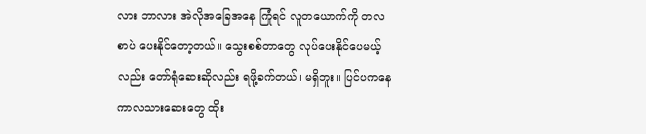လား ဘာလား အဲလိုအခြေအနေ ကြုံရင် လူတယောက်ကို တလစာပဲ ပေးနိုင်တော့တယ်။ သွေးစစ်တာတွေ လုပ်ပေးနိုင်ပေမယ့်လည်း တော်ရုံဆေးဆိုလည်း ရဖို့ခက်တယ်၊ မရှိဘူး။ ပြင်ပကနေ ကာလသားဆေးတွေ ထိုး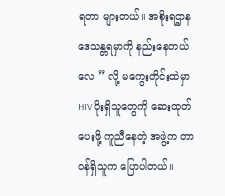ရတာ များတယ်။ အစိုးရဌာန ဒေသန္တရမှာကို နည်းနေတယ်လေ ” လို့ မကွေးတိုင်းထဲမှာ HIV ပိုးရှိသူတွေကို ဆေးထုတ်ပေးဖို့ ကူညီနေတဲ့ အဖွဲ့က တာဝန်ရှိသူက ပြောပါတယ်။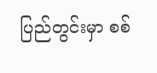ပြည်တွင်းမှာ စစ်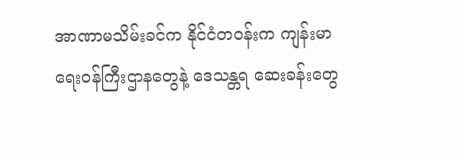အာဏာမသိမ်းခင်က နိုင်ငံတဝန်းက ကျန်းမာရေးဝန်ကြီးဌာနတွေနဲ့ ဒေသန္တရ ဆေးခန်းတွေ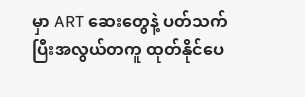မှာ ART ဆေးတွေနဲ့ ပတ်သက်ပြီးအလွယ်တကူ ထုတ်နိုင်ပေ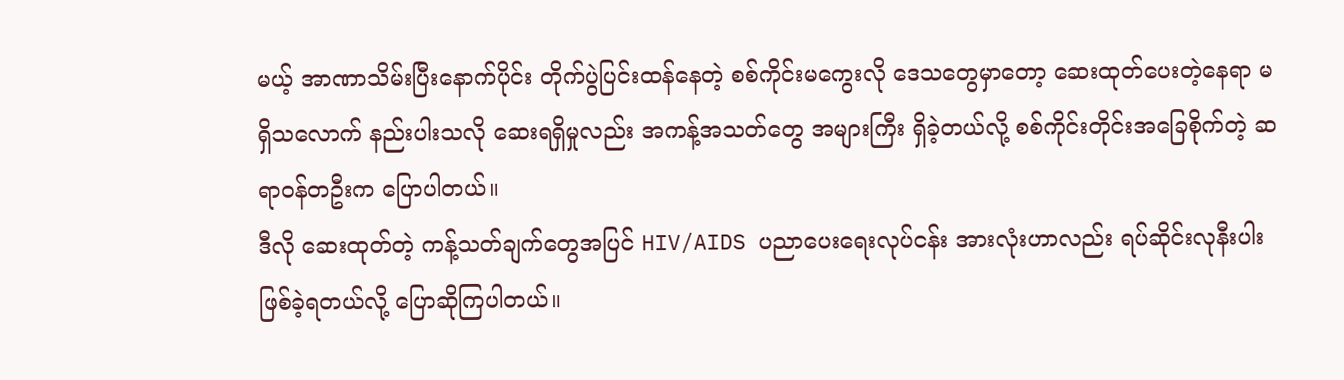မယ့် အာဏာသိမ်းပြီးနောက်ပိုင်း တိုက်ပွဲပြင်းထန်နေတဲ့ စစ်ကိုင်းမကွေးလို ဒေသတွေမှာတော့ ဆေးထုတ်ပေးတဲ့နေရာ မရှိသလောက် နည်းပါးသလို ဆေးရရှိမှုလည်း အကန့်အသတ်တွေ အများကြီး ရှိခဲ့တယ်လို့ စစ်ကိုင်းတိုင်းအခြေစိုက်တဲ့ ဆရာဝန်တဦးက ပြောပါတယ်။
ဒီလို ဆေးထုတ်တဲ့ ကန့်သတ်ချက်တွေအပြင် HIV/AIDS ပညာပေးရေးလုပ်ငန်း အားလုံးဟာလည်း ရပ်ဆိုင်းလုနီးပါး ဖြစ်ခဲ့ရတယ်လို့ ပြောဆိုကြပါတယ်။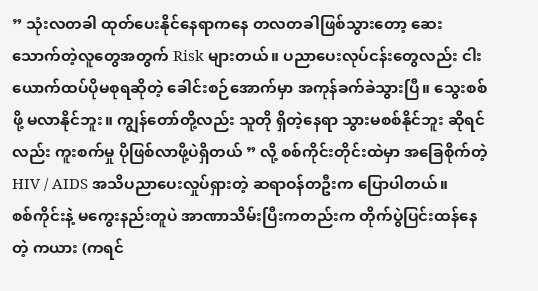” သုံးလတခါ ထုတ်ပေးနိုင်နေရာကနေ တလတခါဖြစ်သွားတော့ ဆေးသောက်တဲ့လူတွေအတွက် Risk များတယ်။ ပညာပေးလုပ်ငန်းတွေလည်း ငါးယောက်ထပ်ပိုမစုရဆိုတဲ့ ခေါင်းစဉ်အောက်မှာ အကုန်ခက်ခဲသွားပြီ။ သွေးစစ်ဖို့ မလာနိုင်ဘူး။ ကျွန်တော်တို့လည်း သူတို ရှိတဲ့နေရာ သွားမစစ်နိုင်ဘူး ဆိုရင်လည်း ကူးစက်မှု ပိုဖြစ်လာဖို့ပဲရှိတယ် ” လို့ စစ်ကိုင်းတိုင်းထဲမှာ အခြေစိုက်တဲ့ HIV / AIDS အသိပညာပေးလှုပ်ရှားတဲ့ ဆရာဝန်တဦးက ပြောပါတယ်။
စစ်ကိုင်းနဲ့ မကွေးနည်းတူပဲ အာဏာသိမ်းပြီးကတည်းက တိုက်ပွဲပြင်းထန်နေတဲ့ ကယား (ကရင်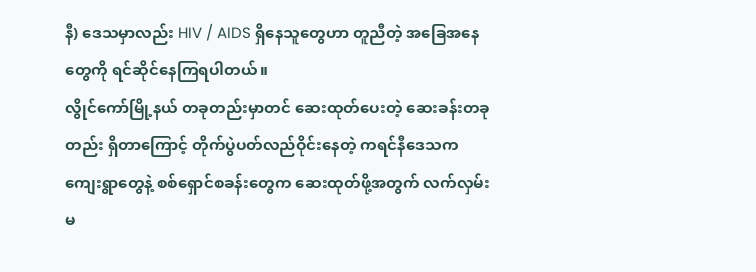နီ) ဒေသမှာလည်း HIV / AIDS ရှိနေသူတွေဟာ တူညီတဲ့ အခြေအနေတွေကို ရင်ဆိုင်နေကြရပါတယ်။
လွိုင်ကော်မြို့နယ် တခုတည်းမှာတင် ဆေးထုတ်ပေးတဲ့ ဆေးခန်းတခုတည်း ရှိတာကြောင့် တိုက်ပွဲပတ်လည်ဝိုင်းနေတဲ့ ကရင်နီဒေသက ကျေးရွာတွေနဲ့ စစ်ရှောင်စခန်းတွေက ဆေးထုတ်ဖို့အတွက် လက်လှမ်းမ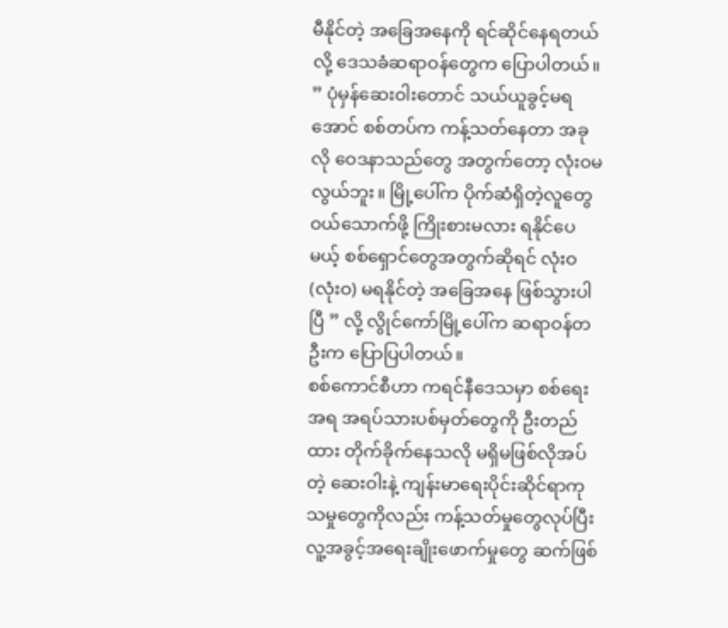မီနိုင်တဲ့ အခြေအနေကို ရင်ဆိုင်နေရတယ်လို့ ဒေသခံဆရာဝန်တွေက ပြောပါတယ်။
” ပုံမှန်ဆေးဝါးတောင် သယ်ယူခွင့်မရအောင် စစ်တပ်က ကန့်သတ်နေတာ အခုလို ဝေဒနာသည်တွေ အတွက်တော့ လုံးဝမလွယ်ဘူး။ မြို့ပေါ်က ပိုက်ဆံရှိတဲ့လူတွေ ဝယ်သောက်ဖို့ ကြိုးစားမလား ရနိုင်ပေမယ့် စစ်ရှောင်တွေအတွက်ဆိုရင် လုံးဝ(လုံးဝ) မရနိုင်တဲ့ အခြေအနေ ဖြစ်သွားပါပြီ ” လို့ လွိုင်ကော်မြို့ပေါ်က ဆရာဝန်တဦးက ပြောပြပါတယ်။
စစ်ကောင်စီဟာ ကရင်နီဒေသမှာ စစ်ရေးအရ အရပ်သားပစ်မှတ်တွေကို ဦးတည်ထား တိုက်ခိုက်နေသလို မရှိမဖြစ်လိုအပ်တဲ့ ဆေးဝါးနဲ့ ကျန်းမာရေးပိုင်းဆိုင်ရာကုသမှုတွေကိုလည်း ကန့်သတ်မှုတွေလုပ်ပြီး လူ့အခွင့်အရေးချိုးဖောက်မှုတွေ ဆက်ဖြစ်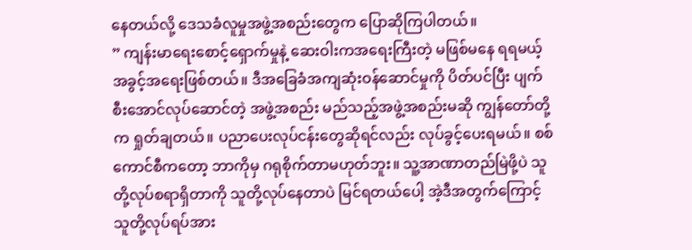နေတယ်လို့ ဒေသခံလူမှုအဖွဲ့အစည်းတွေက ပြောဆိုကြပါတယ်။
” ကျန်းမာရေးစောင့်ရှောက်မှုနဲ့ ဆေးဝါးကအရေးကြီးတဲ့ မဖြစ်မနေ ရရမယ့်အခွင့်အရေးဖြစ်တယ်။ ဒီအခြေခံအကျဆုံးဝန်ဆောင်မှုကို ပိတ်ပင်ပြီး ပျက်စီးအောင်လုပ်ဆောင်တဲ့ အဖွဲ့အစည်း မည်သည့်အဖွဲ့အစည်းမဆို ကျွန်တော်တို့က ရှုတ်ချတယ်။ ပညာပေးလုပ်ငန်းတွေဆိုရင်လည်း လုပ်ခွင့်ပေးရမယ်။ စစ်ကောင်စီကတော့ ဘာကိုမှ ဂရုစိုက်တာမဟုတ်ဘူး။ သူ့အာဏာတည်မြဲဖို့ပဲ သူတို့လုပ်စရာရှိတာကို သူတို့လုပ်နေတာပဲ မြင်ရတယ်ပေါ့ အဲ့ဒီအတွက်ကြောင့် သူတို့လုပ်ရပ်အား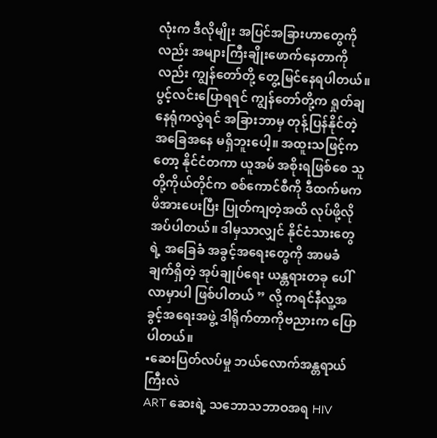လုံးက ဒီလိုမျိုး အပြင်အခြားဟာတွေကိုလည်း အများကြီးချိုးဖောက်နေတာကိုလည်း ကျွန်တော်တို့ တွေ့မြင်နေရပါတယ်။ ပွင့်လင်းပြောရရင် ကျွန်တော်တို့က ရှုတ်ချနေရုံကလွဲရင် အခြားဘာမှ တုန့်ပြန်နိုင်တဲ့ အခြေအနေ မရှိဘူးပေါ့။ အထူးသဖြင့်ကတော့ နိုင်ငံတကာ ယူအမ် အစိုးရဖြစ်စေ သူတို့ကိုယ်တိုင်က စစ်ကောင်စီကို ဒီထက်မက ဖိအားပေးပြီး ပြုတ်ကျတဲ့အထိ လုပ်ဖို့လိုအပ်ပါတယ်။ ဒါမှသာလျှင် နိုင်ငံသားတွေရဲ့ အခြေခံ အခွင့်အရေးတွေကို အာမခံချက်ရှိတဲ့ အုပ်ချုပ်ရေး ယန္တရားတခု ပေါ်လာမှာပါ ဖြစ်ပါတယ် ” လို့ ကရင်နီလူ့အခွင့်အရေးအဖွဲ့ ဒါရိုက်တာကိုဗညားက ပြောပါတယ်။
▪ဆေးပြတ်လပ်မှု ဘယ်လောက်အန္တရာယ်ကြီးလဲ
ART ဆေးရဲ့ သဘောသဘာဝအရ HIV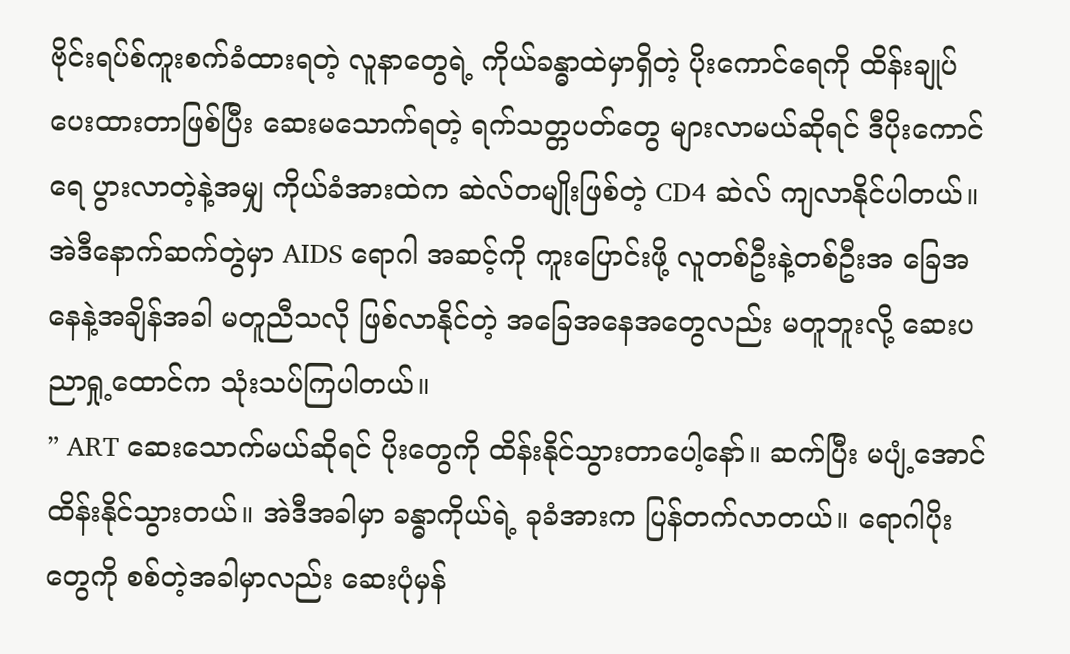ဗိုင်းရပ်စ်ကူးစက်ခံထားရတဲ့ လူနာတွေရဲ့ ကိုယ်ခန္ဓာထဲမှာရှိတဲ့ ပိုးကောင်ရေကို ထိန်းချုပ်ပေးထားတာဖြစ်ပြီး ဆေးမသောက်ရတဲ့ ရက်သတ္တပတ်တွေ များလာမယ်ဆိုရင် ဒီပိုးကောင်ရေ ပွားလာတဲ့နဲ့အမျှ ကိုယ်ခံအားထဲက ဆဲလ်တမျိုးဖြစ်တဲ့ CD4 ဆဲလ် ကျလာနိုင်ပါတယ်။ အဲဒီနောက်ဆက်တွဲမှာ AIDS ရောဂါ အဆင့်ကို ကူးပြောင်းဖို့ လူတစ်ဦးနဲ့တစ်ဦးအ ခြေအနေနဲ့အချိန်အခါ မတူညီသလို ဖြစ်လာနိုင်တဲ့ အခြေအနေအတွေလည်း မတူဘူးလို့ ဆေးပညာရှု့ထောင်က သုံးသပ်ကြပါတယ်။
” ART ဆေးသောက်မယ်ဆိုရင် ပိုးတွေကို ထိန်းနိုင်သွားတာပေါ့နော်။ ဆက်ပြီး မပျံ့အောင် ထိန်းနိုင်သွားတယ်။ အဲဒီအခါမှာ ခန္ဓာကိုယ်ရဲ့ ခုခံအားက ပြန်တက်လာတယ်။ ရောဂါပိုးတွေကို စစ်တဲ့အခါမှာလည်း ဆေးပုံမှန်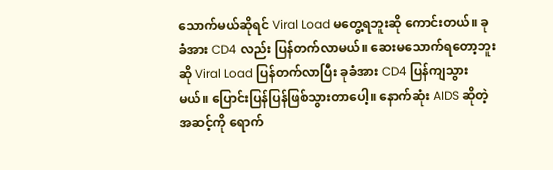သောက်မယ်ဆိုရင် Viral Load မတွေ့ရဘူးဆို ကောင်းတယ်။ ခုခံအား CD4 လည်း ပြန်တက်လာမယ်။ ဆေးမသောက်ရတော့ဘူးဆို Viral Load ပြန်တက်လာပြီး ခုခံအား CD4 ပြန်ကျသွားမယ်။ ပြောင်းပြန်ပြန်ဖြစ်သွားတာပေါ့။ နောက်ဆုံး AIDS ဆိုတဲ့ အဆင့်ကို ရောက်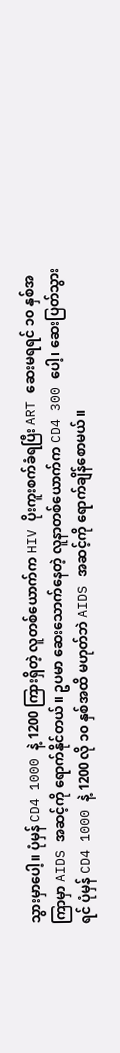သွားမှာပေါ့။ ပုံမှန် CD4 1000 နဲ့ 1200 ကြားရှိတဲ့ လူတစ်ယောက်က HIV ပိုးကူးစက်ခံရပြီး ART ဆေးမရရင် ၁၀ နှစ်အကြာမှာ AIDS အဆင့်ကို ရောက်နိုင်တယ်။ ဥပမာ ဆေးသောက်နေတဲ့ လူနာတစ်ယောက်က CD4 300 ပေါ့၊ ဆေးပြတ်သွားရင် ပုံမှန် CD4 1000 နဲ့ 1200 လို ၁၀ နှစ်အထိ မဟုတ်ဘဲ AIDS အဆင့်ကို ရောက်ချိန်စောမယ်။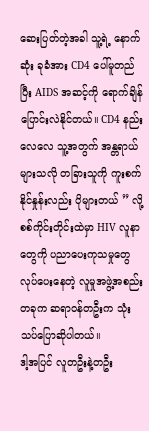ဆေးပြတ်တဲ့အခါ သူ့ရဲ့ နောက်ဆုံး ခုခံအား CD4 ပေါ်မူတည်ပြီး AIDS အဆင့်ကို ရောက်ချိန်ပြောင်းလဲနိုင်တယ်။ CD4 နည်းလေလေ သူ့အတွက် အန္တရာယ်များသလို တခြားသူကို ကူးစက်နိုင်နှုန်းလည်း ပိုများတယ် ” လို့ စစ်ကိုင်းတိုင်းထဲမှာ HIV လူနာတွေကို ပညာပေးကုသမှုတွေ လုပ်ပေးနေတဲ့ လူမှုအဖွဲ့အစည်းတခုက ဆရာဝန်တဦးက သုံးသပ်ပြောဆိုပါတယ်။
ဒါ့အပြင် လူတဦးနဲ့တဦး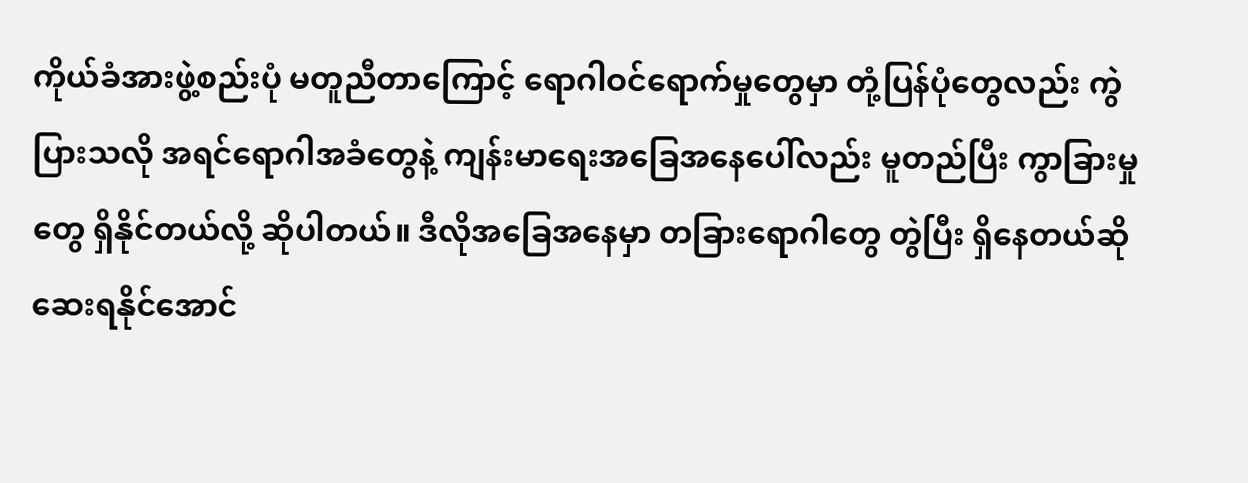ကိုယ်ခံအားဖွဲ့စည်းပုံ မတူညီတာကြောင့် ရောဂါဝင်ရောက်မှုတွေမှာ တုံ့ပြန်ပုံတွေလည်း ကွဲပြားသလို အရင်ရောဂါအခံတွေနဲ့ ကျန်းမာရေးအခြေအနေပေါ်လည်း မူတည်ပြီး ကွာခြားမှုတွေ ရှိနိုင်တယ်လို့ ဆိုပါတယ်။ ဒီလိုအခြေအနေမှာ တခြားရောဂါတွေ တွဲပြီး ရှိနေတယ်ဆို ဆေးရနိုင်အောင်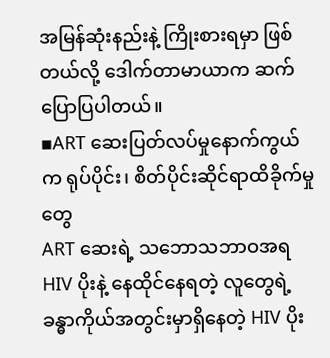အမြန်ဆုံးနည်းနဲ့ ကြိုးစားရမှာ ဖြစ်တယ်လို့ ဒေါက်တာမာယာက ဆက်ပြောပြပါတယ်။
▪ART ဆေးပြတ်လပ်မှုနောက်ကွယ်က ရုပ်ပိုင်း၊ စိတ်ပိုင်းဆိုင်ရာထိခိုက်မှုတွေ
ART ဆေးရဲ့ သဘောသဘာဝအရ HIV ပိုးနဲ့ နေထိုင်နေရတဲ့ လူတွေရဲ့ ခန္ဓာကိုယ်အတွင်းမှာရှိနေတဲ့ HIV ပိုး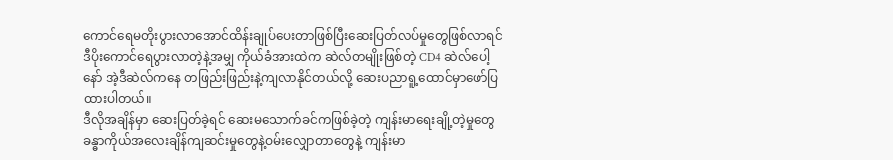ကောင်ရေမတိုးပွားလာအောင်ထိန်းချုပ်ပေးတာဖြစ်ပြီးဆေးပြတ်လပ်မှုတွေဖြစ်လာရင်ဒီပိုးကောင်ရေပွားလာတဲ့နဲ့အမျှ ကိုယ်ခံအားထဲက ဆဲလ်တမျိုးဖြစ်တဲ့ CD4 ဆဲလ်ပေါ့နော် အဲ့ဒီဆဲလ်ကနေ တဖြည်းဖြည်းနဲ့ကျလာနိုင်တယ်လို့ ဆေးပညာရူ့ထောင်မှာဖော်ပြထားပါတယ်။
ဒီလိုအချိန်မှာ ဆေးပြတ်ခဲ့ရင် ဆေးမသောက်ခင်ကဖြစ်ခဲ့တဲ့ ကျန်းမာရေးချို့တဲ့မှုတွေ ခန္ဓာကိုယ်အလေးချိန်ကျဆင်းမှုတွေနဲ့ဝမ်းလျှောတာတွေနဲ့ ကျန်းမာ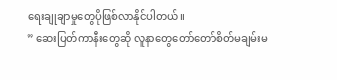ရေးချုချာမှုတွေပိုဖြစ်လာနိုင်ပါတယ်။
” ဆေးပြတ်ကာနီးတွေဆို လူနာတွေတော်တော်စိတ်မချမ်းမ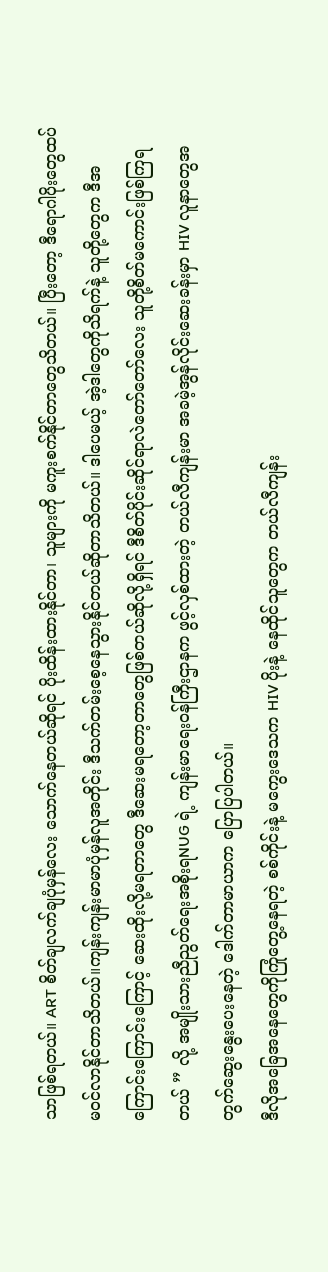သာဖြစ်ရတယ်။ ART စိတ်ချလက်ချပုံမှန်လေး သောက်နေတယ်ဆိုရင် ပိုးထိန်းထားနိုင်တာ၊ သူများကို မကူးစက်နိုင်တာတွေသိတယ်။ ပြီးတော့ ဒီရောဂါပိုးတွေထပ်မဝင်လာနိုင်တာသိတယ်။ကျန်းကျန်းမာမာပုံမှန်လူအတိုင်း ဒီသက်တမ်းစေ့နေသွားနိုင်တယ်ဆိုတာသိတယ်။ ဒါပေမယ့် အဲ့ဒါတွေကိုသိရက်နဲ့ သူတို့တွေက ဒီအကြောင်းကြောင်းကြောင့် ဆေးထိုးလို့မရတာတွေ ဒီဆေးမရတော့တာတွေဖြစ်တယ်ဆိုလို့ရှိရင် ဒီစိတ်ပိုင်းဆိုင်ရာလဲတော်တော်လေး သူတို့စိတ်မကောင်းဖြစ်ကြရတယ် ” လို့ အမျိုးသားညီညွတ်ရေးအစိုးရNUG ရဲ့ ကျန်းမာရေးဝန်ကြီးဌာနက ဖွင့်လှစ်ထားတဲ့ တယ်လီကျန်းမာ အခမဲ့အွန်လိုင်းဆေးခန်းမှာ HIV လူနာတွေအတွက်ဆွေးနွေးပေးနေတဲ့ ဒေါက်တာမာယာက ပြောပြပါတယ်။
ဒီလိုအခြေအနေတွေကိုကြုံတွေ့နေရတဲ့ စစ်ကိုင်းနဲ့ မကွေးဒေသက HIV ပိုးနဲ့ နေထိုင်သူတွေက တယ်လီကျန်း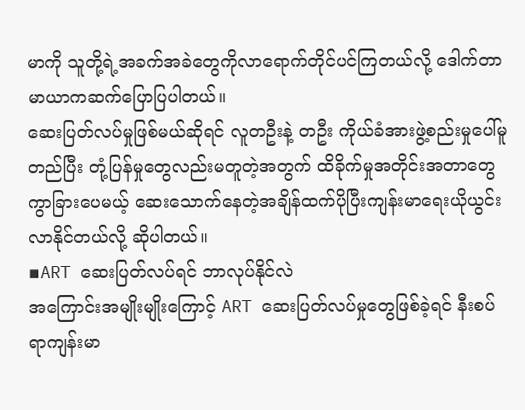မာကို သူတို့ရဲ့အခက်အခဲတွေကိုလာရောက်တိုင်ပင်ကြတယ်လို့ ဒေါက်တာမာယာကဆက်ပြောပြပါတယ်။
ဆေးပြတ်လပ်မှုဖြစ်မယ်ဆိုရင် လူတဦးနဲ့ တဦး ကိုယ်ခံအားဖွဲ့စည်းမှုပေါ်မူတည်ပြီး တုံ့ပြန်မှုတွေလည်းမတူတဲ့အတွက် ထိခိုက်မှုအတိုင်းအတာတွေ ကွာခြားပေမယ့် ဆေးသောက်နေတဲ့အချိန်ထက်ပိုပြီးကျန်းမာရေးယိုယွင်းလာနိုင်တယ်လို့ ဆိုပါတယ်။
▪ART ဆေးပြတ်လပ်ရင် ဘာလုပ်နိုင်လဲ
အကြောင်းအမျိုးမျိုးကြောင့် ART ဆေးပြတ်လပ်မှုတွေဖြစ်ခဲ့ရင် နီးစပ်ရာကျန်းမာ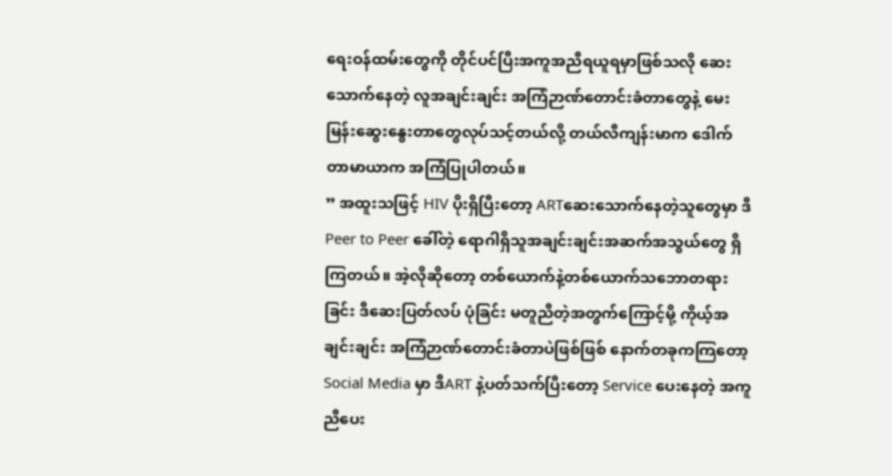ရေးဝန်ထမ်းတွေကို တိုင်ပင်ပြီးအကူအညီရယူရမှာဖြစ်သလို ဆေးသောက်နေတဲ့ လူအချင်းချင်း အကြံဉာဏ်တောင်းခံတာတွေနဲ့ မေးမြန်းဆွေးနွေးတာတွေလုပ်သင့်တယ်လို့ တယ်လီကျန်းမာက ဒေါက်တာမာယာက အကြံပြုပါတယ်။
” အထူးသဖြင့် HIV ပိုးရှိပြီးတော့ ARTဆေးသောက်နေတဲ့သူတွေမှာ ဒီ Peer to Peer ခေါ်တဲ့ ရောဂါရှိသူအချင်းချင်းအဆက်အသွယ်တွေ ရှိကြတယ်။ အဲ့လိုဆိုတော့ တစ်ယောက်နဲ့တစ်ယောက်သဘောတရားခြင်း ဒီဆေးပြတ်လပ် ပုံခြင်း မတူညီတဲ့အတွက်ကြောင့်မို့ ကိုယ့်အချင်းချင်း အကြံဉာဏ်တောင်းခံတာပဲဖြစ်ဖြစ် နောက်တခုကကြတော့ Social Media မှာ ဒီART နဲ့ပတ်သက်ပြီးတော့ Service ပေးနေတဲ့ အကူညီပေး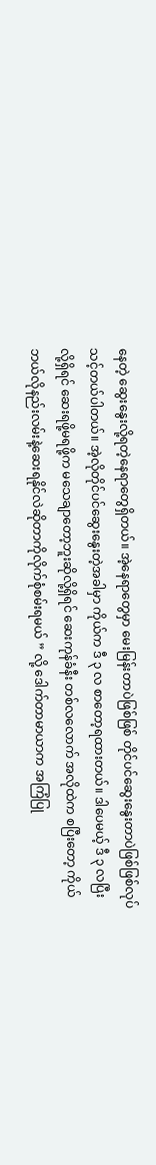နေတဲ့ ဆွေးနွေးလို့ရတဲ့နေရာတွေရှိတယ်။ အဲ့နေရာတွေမှာ မေးမြန်းတာပဲဖြစ်ဖြစ် တိုင်ပင်ဆွေးနွေးတာပဲဖြစ်ဖြစ်လုပ်သင့်တယ်ပါတယ်။ အဲ့လိုတိုင်ပင်ဆွေးနွေးတဲ့အခါမှာ ကိုယ်က ဒီ ၃ လ စာတော့ရထားတယ်။ ဒါပေမယ့် ဒီ ၃ လပြီးလို့ရှိရင် ဆေးရဖို့မရဖို့က မသေချာတော့ဘူးဆိုလို့ရှိရင် ဆေးကုန်ခံနီး တစ်လလောက် အလိုထဲက စပြီးတော့ ကိုယ်ဘယ်လိုနည်းလမ်းနဲ့ဆေးရနိုင်လဲဆိုတာကိုလိုက်စုံစမ်းရမယ် ” လို့ ဒေါက်တာမာယာက အကြံပြု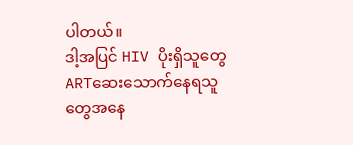ပါတယ်။
ဒါ့အပြင် HIV ပိုးရှိသူတွေ ARTဆေးသောက်နေရသူတွေအနေ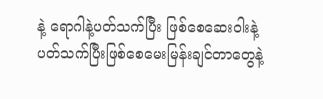နဲ့ ရောဂါနဲ့ပတ်သက်ပြီး ဖြစ်စေဆေးဝါးနဲ့ပတ်သက်ပြီးဖြစ်စေမေးမြန်းချင်တာတွေနဲ့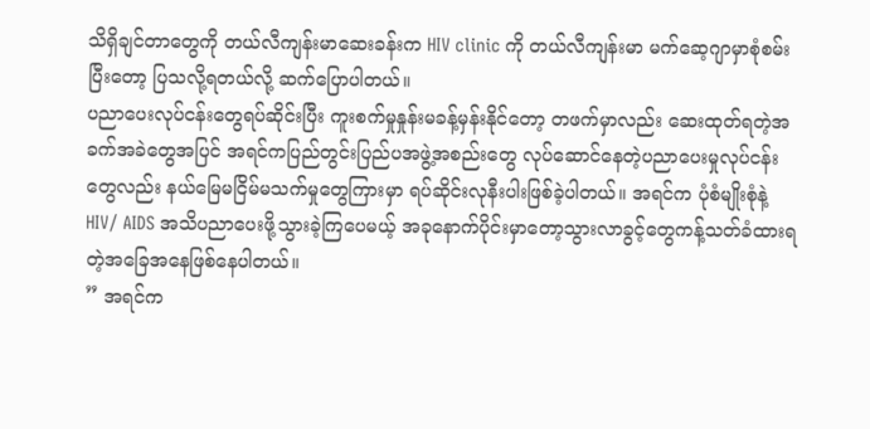သိရှိချင်တာတွေကို တယ်လီကျန်းမာဆေးခန်းက HIV clinic ကို တယ်လီကျန်းမာ မက်ဆေ့ဂျာမှာစုံစမ်းပြီးတော့ ပြသလို့ရတယ်လို့ ဆက်ပြောပါတယ်။
ပညာပေးလုပ်ငန်းတွေရပ်ဆိုင်းပြီး ကူးစက်မှုနှုန်းမခန့်မှန်းနိုင်တော့ တဖက်မှာလည်း ဆေးထုတ်ရတဲ့အခက်အခဲတွေအပြင် အရင်ကပြည်တွင်းပြည်ပအဖွဲ့အစည်းတွေ လုပ်ဆောင်နေတဲ့ပညာပေးမှုလုပ်ငန်းတွေလည်း နယ်မြေမငြိမ်မသက်မှုတွေကြားမှာ ရပ်ဆိုင်းလုနီးပါးဖြစ်ခဲ့ပါတယ်။ အရင်က ပုံစံမျိုးစုံနဲ့ HIV/ AIDS အသိပညာပေးဖို့သွားခဲ့ကြပေမယ့် အခုနောက်ပိုင်းမှာတော့သွားလာခွင့်တွေကန့်သတ်ခံထားရတဲ့အခြေအနေဖြစ်နေပါတယ်။
” အရင်က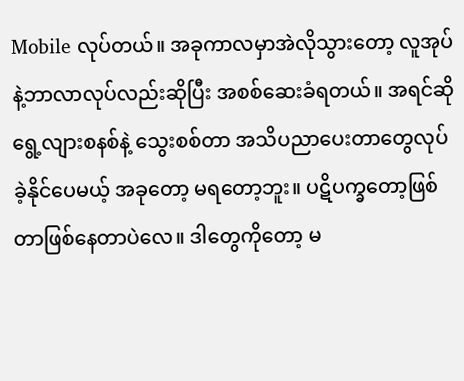Mobile လုပ်တယ်။ အခုကာလမှာအဲလိုသွားတော့ လူအုပ်နဲ့ဘာလာလုပ်လည်းဆိုပြီး အစစ်ဆေးခံရတယ်။ အရင်ဆိုရွေ့လျားစနစ်နဲ့ သွေးစစ်တာ အသိပညာပေးတာတွေလုပ်ခဲ့နိုင်ပေမယ့် အခုတော့ မရတော့ဘူး။ ပဋိပက္ခတော့ဖြစ်တာဖြစ်နေတာပဲလေ။ ဒါတွေကိုတော့ မ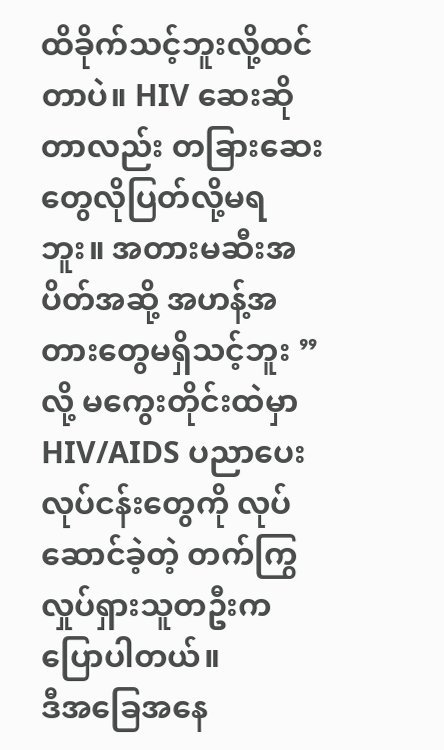ထိခိုက်သင့်ဘူးလို့ထင်တာပဲ။ HIV ဆေးဆိုတာလည်း တခြားဆေးတွေလိုပြတ်လို့မရဘူး။ အတားမဆီးအပိတ်အဆို့ အဟန့်အတားတွေမရှိသင့်ဘူး ” လို့ မကွေးတိုင်းထဲမှာ HIV/AIDS ပညာပေးလုပ်ငန်းတွေကို လုပ်ဆောင်ခဲ့တဲ့ တက်ကြွလှုပ်ရှားသူတဦးကပြောပါတယ်။
ဒီအခြေအနေ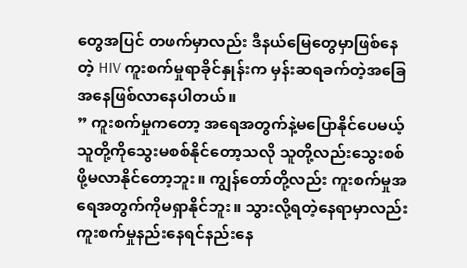တွေအပြင် တဖက်မှာလည်း ဒီနယ်မြေတွေမှာဖြစ်နေတဲ့ HIV ကူးစက်မှုရာခိုင်နှုန်းက မှန်းဆရခက်တဲ့အခြေအနေဖြစ်လာနေပါတယ်။
” ကူးစက်မှုကတော့ အရေအတွက်နဲ့မပြောနိုင်ပေမယ့် သူတို့ကိုသွေးမစစ်နိုင်တော့သလို သူတို့လည်းသွေးစစ်ဖို့မလာနိုင်တော့ဘူး။ ကျွန်တော်တို့လည်း ကူးစက်မှုအရေအတွက်ကိုမရှာနိုင်ဘူး။ သွားလို့ရတဲ့နေရာမှာလည်း ကူးစက်မှုနည်းနေရင်နည်းနေ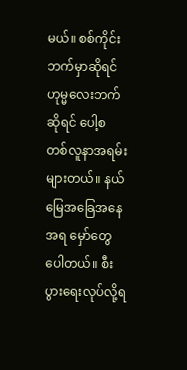မယ်။ စစ်ကိုင်းဘက်မှာဆိုရင် ဟုမ္မလေးဘက်ဆိုရင် ပေါ့စတစ်လူနာအရမ်းများတယ်။ နယ်မြေအခြေအနေအရ မှော်တွေပေါတယ်။ စီးပွားရေးလုပ်လို့ရ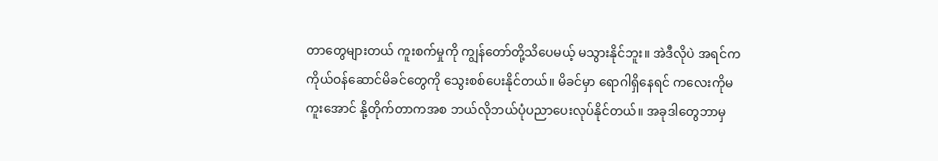တာတွေများတယ် ကူးစက်မှုကို ကျွန်တော်တို့သိပေမယ့် မသွားနိုင်ဘူး။ အဲဒီလိုပဲ အရင်က ကိုယ်ဝန်ဆောင်မိခင်တွေကို သွေးစစ်ပေးနိုင်တယ်။ မိခင်မှာ ရောဂါရှိနေရင် ကလေးကိုမကူးအောင် နို့တိုက်တာကအစ ဘယ်လိုဘယ်ပုံပညာပေးလုပ်နိုင်တယ်။ အခုဒါတွေဘာမှ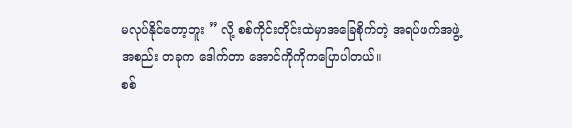မလုပ်နိုင်တော့ဘူး ” လို့ စစ်ကိုင်းတိုင်းထဲမှာအခြေစိုက်တဲ့ အရပ်ဖက်အဖွဲ့အစည်း တခုက ဒေါက်တာ အောင်ကိုကိုကပြောပါတယ်။
စစ်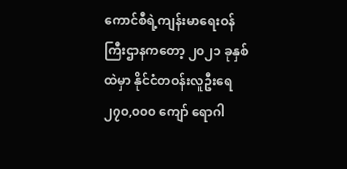ကောင်စီရဲ့ကျန်းမာရေးဝန်ကြီးဌာနကတော့ ၂၀၂၁ ခုနှစ်ထဲမှာ နိုင်ငံတဝန်းလူဦးရေ ၂၇၀,၀၀၀ ကျော် ရောဂါ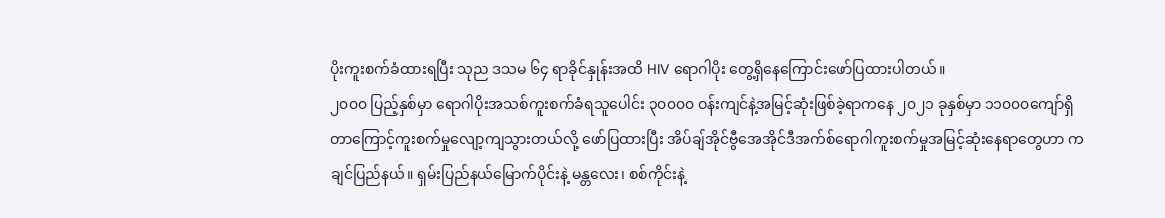ပိုးကူးစက်ခံထားရပြီး သုည ဒသမ ၆၄ ရာခိုင်နှုန်းအထိ HIV ရောဂါပိုး တွေ့ရှိနေကြောင်းဖော်ပြထားပါတယ်။
၂၀၀၀ ပြည့်နှစ်မှာ ရောဂါပိုးအသစ်ကူးစက်ခံရသူပေါင်း ၃၀၀၀၀ ဝန်းကျင်နဲ့အမြင့်ဆုံးဖြစ်ခဲ့ရာကနေ ၂၀၂၁ ခုနှစ်မှာ ၁၁၀၀၀ကျော်ရှိတာကြောင့်ကူးစက်မှုလျော့ကျသွားတယ်လို့ ဖော်ပြထားပြီး အိပ်ချ်အိုင်ဗွီအေအိုင်ဒီအက်စ်ရောဂါကူးစက်မှုအမြင့်ဆုံးနေရာတွေဟာ ကချင်ပြည်နယ်။ ရှမ်းပြည်နယ်မြောက်ပိုင်းနဲ့ မန္တလေး၊ စစ်ကိုင်းနဲ့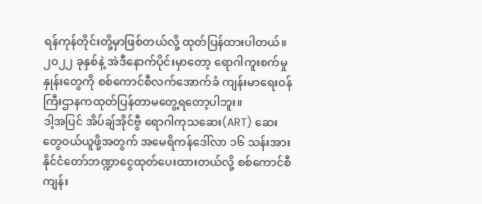ရန်ကုန်တိုင်းတို့မှာဖြစ်တယ်လို့ ထုတ်ပြန်ထားပါတယ်။
၂၀၂၂ ခုနှစ်နဲ့ အဲဒီနောက်ပိုင်းမှာတော့ ရောဂါကူးစက်မှုနှုန်းတွေကို စစ်ကောင်စီလက်အောက်ခံ ကျန်းမာရေးဝန်ကြီးဌာနကထုတ်ပြန်တာမတွေ့ရတော့ပါဘူး။
ဒါ့အပြင် အိပ်ချ်အိုင်ဗွီ ရောဂါကုသဆေး(ART) ဆေးတွေဝယ်ယူဖို့အတွက် အမေရိကန်ဒေါ်လာ ၁၆ သန်းအား နိုင်ငံတော်ဘဏ္ဍာငွေထုတ်ပေးထားတယ်လို့ စစ်ကောင်စီကျန်း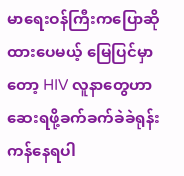မာရေးဝန်ကြီးကပြောဆိုထားပေမယ့် မြေပြင်မှာတော့ HIV လူနာတွေဟာဆေးရဖို့ခက်ခက်ခဲခဲရုန်းကန်နေရပါ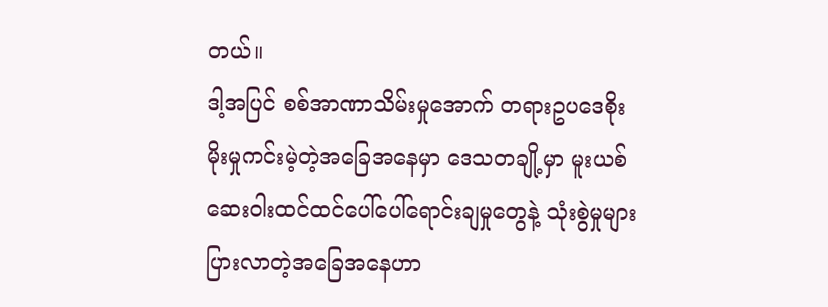တယ်။
ဒါ့အပြင် စစ်အာဏာသိမ်းမှုအောက် တရားဥပဒေစိုးမိုးမှုကင်းမဲ့တဲ့အခြေအနေမှာ ဒေသတချို့မှာ မူးယစ်ဆေးဝါးထင်ထင်ပေါ်ပေါ်ရောင်းချမှုတွေနဲ့ သုံးစွဲမှုများပြားလာတဲ့အခြေအနေဟာ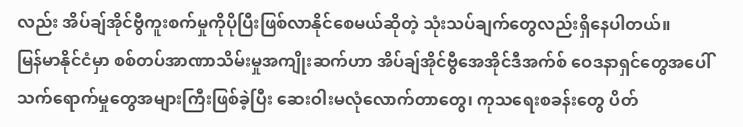လည်း အိပ်ချ်အိုင်ဗွီကူးစက်မှုကိုပိုပြီးဖြစ်လာနိုင်စေမယ်ဆိုတဲ့ သုံးသပ်ချက်တွေလည်းရှိနေပါတယ်။
မြန်မာနိုင်ငံမှာ စစ်တပ်အာဏာသိမ်းမှုအကျိုးဆက်ဟာ အိပ်ချ်အိုင်ဗွီအေအိုင်ဒီအက်စ် ဝေဒနာရှင်တွေအပေါ် သက်ရောက်မှုတွေအများကြီးဖြစ်ခဲ့ပြီး ဆေးဝါးမလုံလောက်တာတွေ၊ ကုသရေးစခန်းတွေ ပိတ်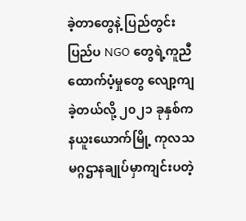ခဲ့တာတွေနဲ့ ပြည်တွင်းပြည်ပ NGO တွေရဲ့ကူညီထောက်ပံ့မှုတွေ လျော့ကျခဲ့တယ်လို့ ၂၀၂၁ ခုနှစ်က နယူးယောက်မြို့ ကုလသမဂ္ဂဌာနချုပ်မှာကျင်းပတဲ့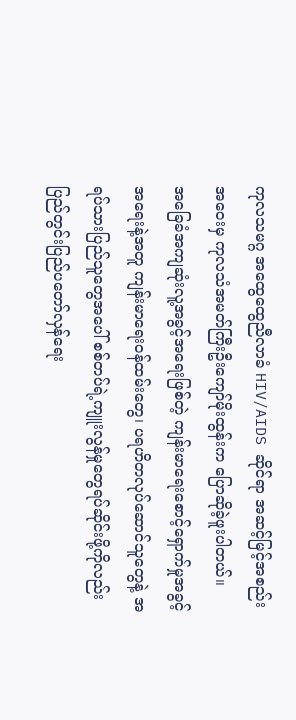ကုလသမဂ္ဂ အထွေထွေညီလာခံ HIV/AIDS ဆိုင်ရာ အဆင့်မြင့်အစည်းအဝေးမှ ကုလသံအမတ်ကြီးဦးကျော်မိုးထွန်းက ပြောဆိုခဲ့ဖူးပါတယ်။
အခြေခံအကျဆုံးလူ့အခွင့်အရေးဖြစ်တဲ့ ကျန်းမာရေးစောင့်ရှောက်မှုအခွင့်အရေးနဲ့အတူ ကျန်းမာရေးဝန်ထမ်းတွေ၊ ပရဟိတလုပ်ဆောင်သူတွေနဲ့ အရပ်သားပြည်သူတွေအပေါ် စစ်တပ်ရဲ့ကျူးလွန်မှုတွေရပ်ဆိုင်းဖို့ကိုလည်း ပြည်တွင်းပြည်ပတော်လှန်ရေး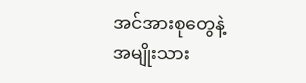အင်အားစုတွေနဲ့ အမျိုးသား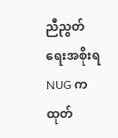ညီညွတ်ရေးအစိုးရNUG ကထုတ်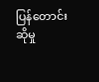ပြန်တောင်းဆိုမှု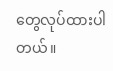တွေလုပ်ထားပါတယ်။